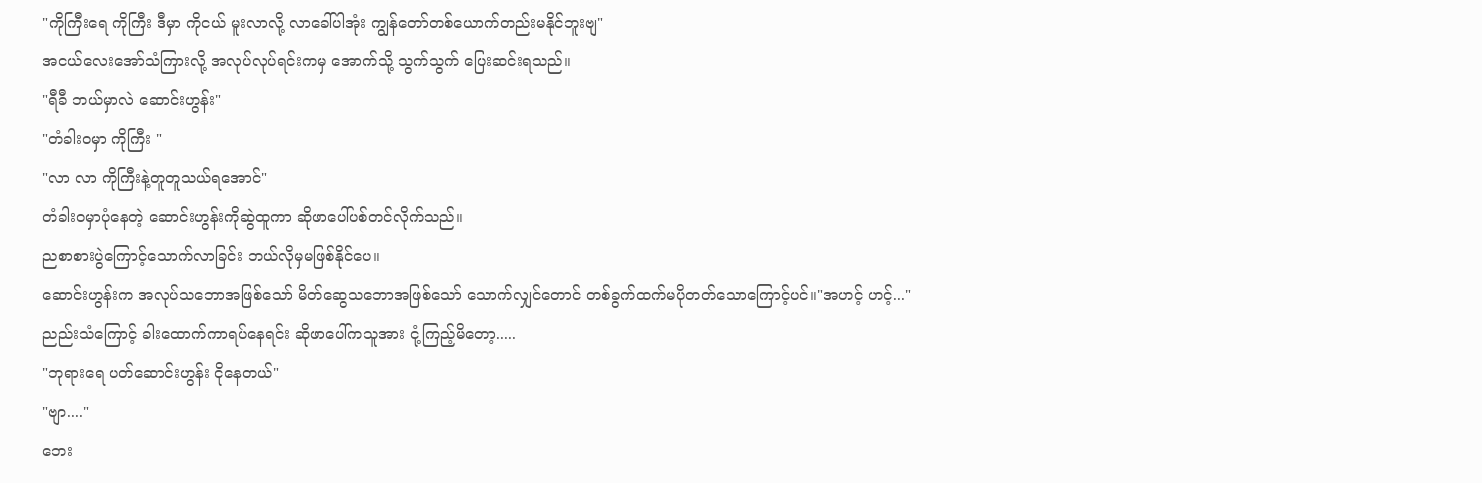"ကိုကြီးရေ ကိုကြီး ဒီမှာ ကိုငယ် မူးလာလို့ လာခေါ်ပါအုံး ကျွန်တော်တစ်ယောက်တည်းမနိုင်ဘူးဗျ"
အငယ်လေးအော်သံကြားလို့ အလုပ်လုပ်ရင်းကမှ အောက်သို့ သွက်သွက် ပြေးဆင်းရသည်။
"ရီခီ ဘယ်မှာလဲ ဆောင်းဟွန်း"
"တံခါး၀မှာ ကိုကြီး "
"လာ လာ ကိုကြီးနဲ့တူတူသယ်ရအောင်"
တံခါးဝမှာပုံနေတဲ့ ဆောင်းဟွန်းကိုဆွဲထူကာ ဆိုဖာပေါ်ပစ်တင်လိုက်သည်။
ညစာစားပွဲကြောင့်သောက်လာခြင်း ဘယ်လိုမှမဖြစ်နိုင်ပေ။
ဆောင်းဟွန်းက အလုပ်သဘောအဖြစ်သော် မိတ်ဆွေသဘောအဖြစ်သော် သောက်လျှင်တောင် တစ်ခွက်ထက်မပိုတတ်သောကြောင့်ပင်။"အဟင့် ဟင့်..."
ညည်းသံကြောင့် ခါးထောက်ကာရပ်နေရင်း ဆိုဖာပေါ်ကသူအား ငုံ့ကြည့်မိတော့.....
"ဘုရားရေ ပတ်ဆောင်းဟွန်း ငိုနေတယ်"
"ဗျာ...."
ဘေး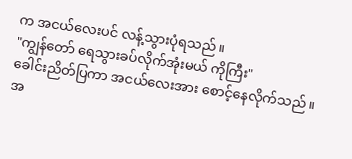က အငယ်လေးပင် လန့်သွားပုံရသည်။
"ကျွန်တော် ရေသွားခပ်လိုက်အုံးမယ် ကိုကြီး"
ခေါင်းညိတ်ပြကာ အငယ်လေးအား စောင့်နေလိုက်သည်။
အ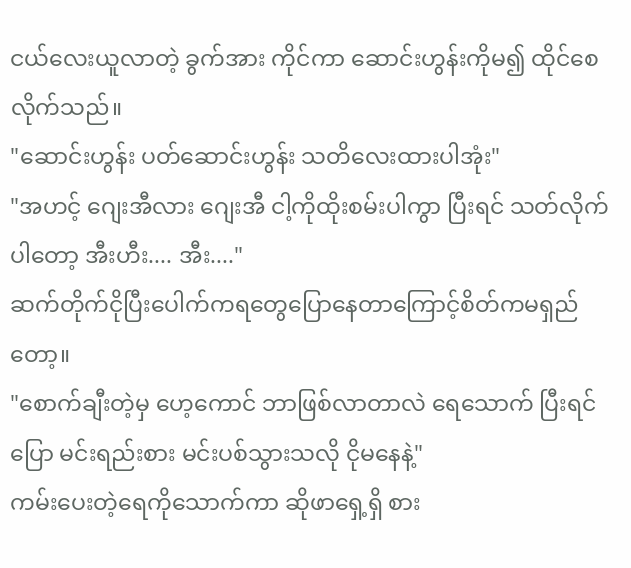ငယ်လေးယူလာတဲ့ ခွက်အား ကိုင်ကာ ဆောင်းဟွန်းကိုမ၍ ထိုင်စေလိုက်သည်။
"ဆောင်းဟွန်း ပတ်ဆောင်းဟွန်း သတိလေးထားပါအုံး"
"အဟင့် ဂျေးအီလား ဂျေးအီ ငါ့ကိုထိုးစမ်းပါကွာ ပြီးရင် သတ်လိုက်ပါတော့ အီးဟီး.... အီး...."
ဆက်တိုက်ငိုပြီးပေါက်ကရတွေပြောနေတာကြောင့်စိတ်ကမရှည်တော့။
"စောက်ချီးတဲ့မှ ဟေ့ကောင် ဘာဖြစ်လာတာလဲ ရေသောက် ပြီးရင်ပြော မင်းရည်းစား မင်းပစ်သွားသလို ငိုမနေနဲ့"
ကမ်းပေးတဲ့ရေကိုသောက်ကာ ဆိုဖာရှေ့ရှိ စား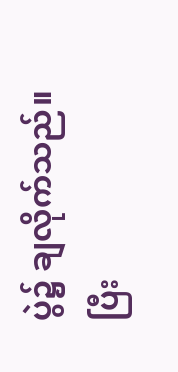ပွဲ၌ ချလိုက်သည်။
ပြီး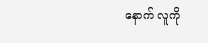နောက် လူကို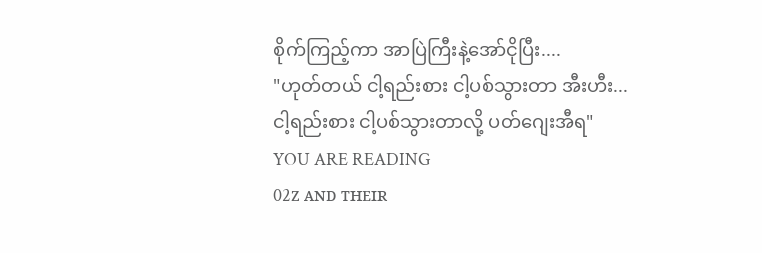စိုက်ကြည့်ကာ အာပြဲကြီးနဲ့အော်ငိုပြီး....
"ဟုတ်တယ် ငါ့ရည်းစား ငါ့ပစ်သွားတာ အီးဟီး... ငါ့ရည်းစား ငါ့ပစ်သွားတာလို့ ပတ်ဂျေးအီရ"
YOU ARE READING
02ᴢ ᴀɴᴅ ᴛʜᴇɪʀ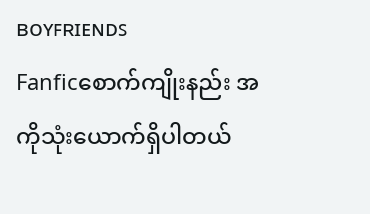ʙᴏʏꜰʀɪᴇɴᴅꜱ
Fanficစောက်ကျိုးနည်း အကိုသုံးယောက်ရှိပါတယ်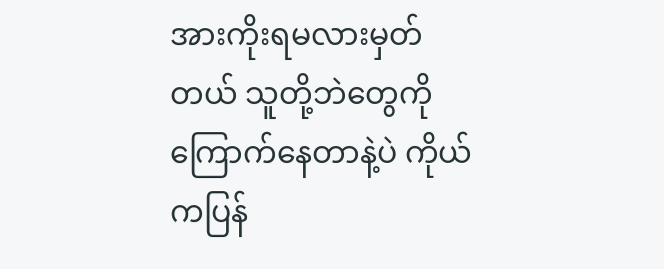အားကိုးရမလားမှတ်တယ် သူတို့ဘဲတွေကိုကြောက်နေတာနဲ့ပဲ ကိုယ်ကပြန်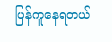ပြန်ကူနေရတယ်